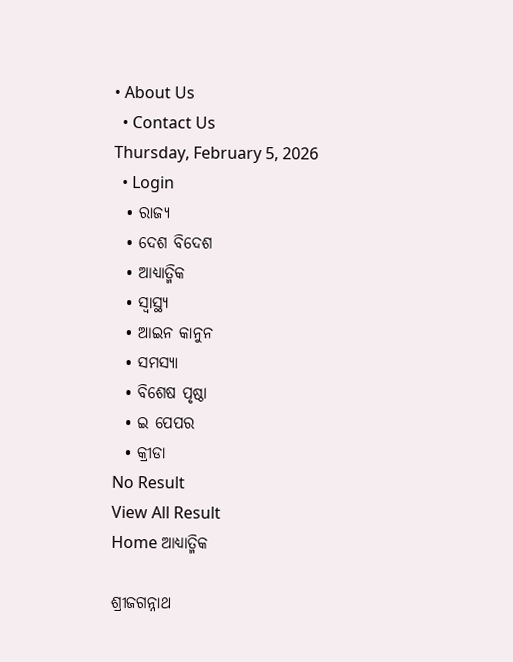• About Us
  • Contact Us
Thursday, February 5, 2026
  • Login
  • ରାଜ୍ୟ
  • ଦେଶ ବିଦେଶ
  • ଆଧ୍ୟାତ୍ମିକ
  • ସ୍ୱାସ୍ଥ୍ୟ
  • ଆଇନ କାନୁନ
  • ସମସ୍ୟା
  • ବିଶେଷ ପୃଷ୍ଠା
  • ଇ ପେପର
  • କ୍ରୀଡା
No Result
View All Result
Home ଆଧ୍ୟାତ୍ମିକ

ଶ୍ରୀଜଗନ୍ନାଥ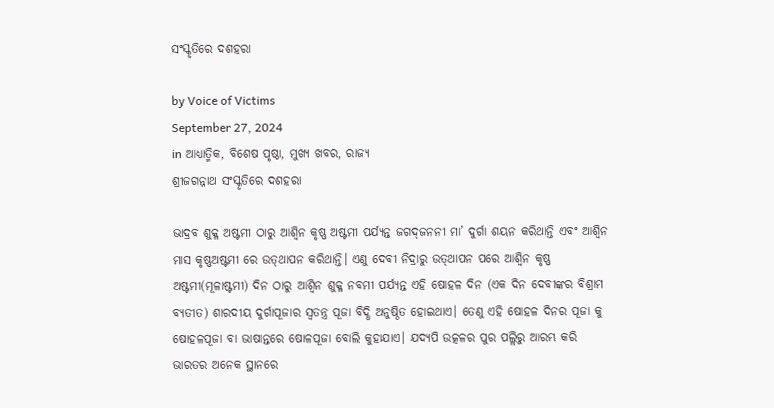ସଂସ୍କୃତିରେ ଦଶହରା

by Voice of Victims
September 27, 2024
in ଆଧ୍ୟାତ୍ମିକ, ବିଶେଷ ପୃଷ୍ଠା, ମୁଖ୍ୟ ଖବର, ରାଜ୍ୟ
ଶ୍ରୀଜଗନ୍ନାଥ ସଂସ୍କୃତିରେ ଦଶହରା

ଭାଦ୍ରବ ଶୁକ୍ଳ ଅଷ୍ଟମୀ ଠାରୁ ଆଶ୍ୱିନ କୃଷ୍ଣ ଅଷ୍ଟମୀ ପର୍ଯ୍ୟନ୍ତ ଜଗଦ୍‌ଜନନୀ ମା’ ଦୁର୍ଗା ଶୟନ କରିଥାନ୍ତି ଏବଂ ଆଶ୍ୱିନ ମାସ କୃଷ୍ଣଅଷ୍ଟମୀ ରେ ଉତ୍‌ଥାପନ କରିଥାନ୍ତି। ଏଣୁ ଦେବୀ ନିଦ୍ରାରୁ ଉତ୍‌ଥାପନ ପରେ ଆଶ୍ୱିନ କୃଷ୍ଣ ଅଷ୍ଟମୀ(ମୂଳାଷ୍ଟମୀ) ଦିନ ଠାରୁ ଆଶ୍ୱିନ ଶୁକ୍ଳ ନବମୀ ପର୍ଯ୍ୟନ୍ତ ଏହି ଷୋହଳ ଦିନ (ଏକ ଦିନ ଦେବୀଙ୍କର ବିଶ୍ରାମ ବ୍ୟତୀତ) ଶାରଦୀୟ ଦୁର୍ଗାପୂଜାର ସ୍ୱତନ୍ତ୍ର ପୂଜା ବିଦ୍ଧି ଅନୁଷ୍ଠିତ ହୋଇଥାଏ। ତେଣୁ ଏହି ଷୋହଳ ଦିନର ପୂଜା କୁ ଷୋହଳପୂଜା ବା ଭାଷାନ୍ତରେ ଷୋଳପୂଜା ବୋଲି କୁହାଯାଏ। ଯଦ୍ୟପି ଉତ୍କଳର ପୁର ପଲ୍ଲିରୁ ଆରମ୍ଭ କରି ଭାରତର ଅନେକ ସ୍ଥାନରେ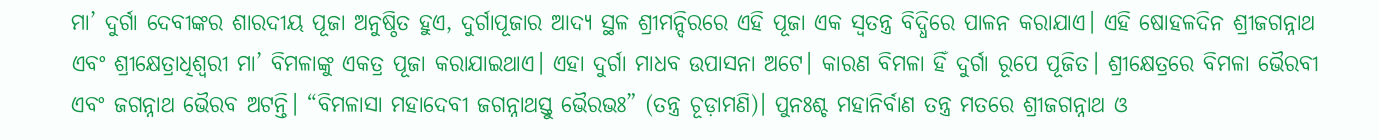ମା’ ଦୁର୍ଗା ଦେବୀଙ୍କର ଶାରଦୀୟ ପୂଜା ଅନୁଷ୍ଠିତ ହୁଏ, ଦୁର୍ଗାପୂଜାର ଆଦ୍ୟ ସ୍ଥଳ ଶ୍ରୀମନ୍ଦିରରେ ଏହି ପୂଜା ଏକ ସ୍ୱତନ୍ତ୍ର ବିଦ୍ଧିରେ ପାଳନ କରାଯାଏ। ଏହି ଷୋହଳଦିନ ଶ୍ରୀଜଗନ୍ନାଥ ଏବଂ ଶ୍ରୀକ୍ଷେତ୍ରାଧିଶ୍ୱରୀ ମା’ ବିମଳାଙ୍କୁ ଏକତ୍ର ପୂଜା କରାଯାଇଥାଏ। ଏହା ଦୁର୍ଗା ମାଧବ ଉପାସନା ଅଟେ। କାରଣ ବିମଳା ହିଁ ଦୁର୍ଗା ରୂପେ ପୂଜିତ। ଶ୍ରୀକ୍ଷେତ୍ରରେ ବିମଳା ଭୈରବୀ ଏବଂ ଜଗନ୍ନାଥ ଭୈରବ ଅଟନ୍ତି। “ବିମଳାସା ମହାଦେବୀ ଜଗନ୍ନାଥସ୍ତୁ ଭୈରଭଃ” (ତନ୍ତ୍ର ଚୂଡ଼ାମଣି)। ପୁନଃଶ୍ଚ ମହାନିର୍ବାଣ ତନ୍ତ୍ର ମତରେ ଶ୍ରୀଜଗନ୍ନାଥ ଓ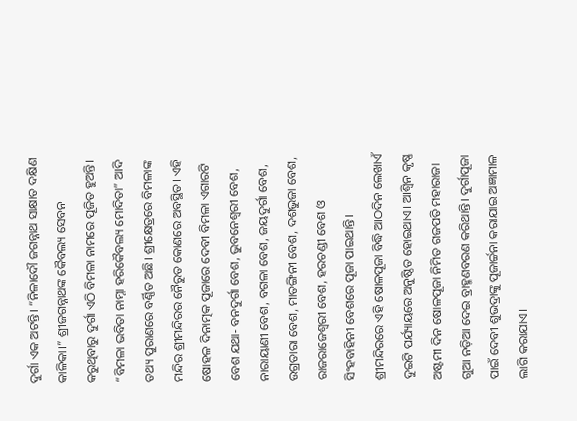ଦୁର୍ଗା ଏକ ଅଟନ୍ତି। “ନିଳାଦୌ ଜଗନ୍ନାଥ ସାକ୍ଷାତ ଦକ୍ଷିଣ କାଳିକା।” ଶ୍ରୀଜଗନ୍ନାଥଙ୍କ କୈବଲ୍ୟ ସେବନ କରୁଥିବାରୁ ଦୁର୍ଗା ଏଠି ବିମଳା ନାମରେ ପୂଜିତ ହୁଅନ୍ତି। “ବିମଳା ଭବିତା ନାମ୍ନା ହରିକୈବଲ୍ୟ ମୋଦିତା” ଆଦି ତଥ୍ୟ ପୁରାଣରେ ବର୍ଣ୍ଣିତ ଅଛି। ଶ୍ରୀକ୍ଷେତ୍ରରେ ବିମଳାଙ୍କ ମନ୍ଦିର ଶ୍ରୀମନ୍ଦିରର ନୈରୁତ କୋଣରେ ଅବସ୍ଥିତ। ଏହି ଷୋହଳ ଦିନାତ୍ମକ ପୂଜାରେ ଦେବୀ ବିମଳା ଏଗାରଟି ବେଶ ଯଥା- ବନଦୁର୍ଗା ବେଶ, ଭୁବନେଶ୍ୱରୀ ବେଶ, ନାରାୟାଣୀ ବେଶ, ବଗଳା ବେଶ, ଜୟଦୁର୍ଗା ବେଶ, ଉଗ୍ରତାରା ବେଶ, ମାତଙ୍ଗିନୀ ବେଶ, ଦଶଭୁଜା ବେଶ, ରାଜରାଜେଶ୍ୱରୀ ବେଶ, ହରଚଣ୍ଡୀ ବେଶ ଓ ସିଂହବାହିନୀ ବେଶରେ ପୂଜା ପାଇଥାନ୍ତି।
ଶ୍ରୀମନ୍ଦିରରେ ଏହି ଷୋଳପୂଜା ବିଦ୍ଧି ଆଠଦିନ ଲେଖାଏଁ ଦୁଇଟି ପର୍ଯ୍ୟାୟରେ ଅନୁଷ୍ଠିତ ହୋଇଥାଏ। ଆଶ୍ୱିନ କୃଷ୍ଣ ଅଷ୍ଟମୀ ଦିନ ଷୋଳପୂଜା ନିମିତ ଗଜପତି ମହାରାଜା ଗୁଆ ନଡ଼ିଆ ଦେଇ ବ୍ରାହ୍ମଣବରଣ କରିଥାନ୍ତି। ଦୁର୍ଗାପୂଜା ପାଇଁ ଦେବୀ ଶୁଭଦ୍ରାଙ୍କୁ ପୂଜାର୍ଚ୍ଚନା କରାଯାଇ ଅଜ୍ଞାମାଳ ଲାଗି କରାଯାଏ।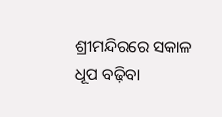ଶ୍ରୀମନ୍ଦିରରେ ସକାଳ ଧୂପ ବଢ଼ିବା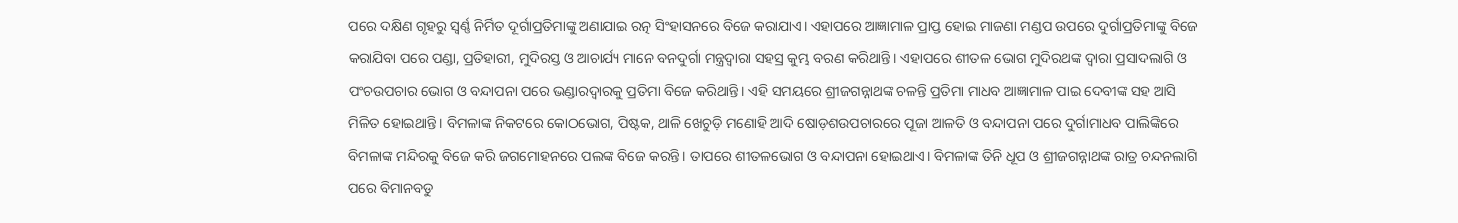ପରେ ଦକ୍ଷିଣ ଗୃହରୁ ସ୍ୱର୍ଣ୍ଣ ନିର୍ମିତ ଦୂର୍ଗାପ୍ରତିମାଙ୍କୁ ଅଣାଯାଇ ରତ୍ନ ସିଂହାସନରେ ବିଜେ କରାଯାଏ। ଏହାପରେ ଆଜ୍ଞାମାଳ ପ୍ରାପ୍ତ ହୋଇ ମାଜଣା ମଣ୍ଡପ ଉପରେ ଦୁର୍ଗାପ୍ରତିମାଙ୍କୁ ବିଜେ କରାଯିବା ପରେ ପଣ୍ଡା, ପ୍ରତିହାରୀ, ମୁଦିରସ୍ତ ଓ ଆଚାର୍ଯ୍ୟ ମାନେ ବନଦୁର୍ଗା ମନ୍ତ୍ରଦ୍ୱାରା ସହସ୍ର କୁମ୍ଭ ବରଣ କରିଥାନ୍ତି। ଏହାପରେ ଶୀତଳ ଭୋଗ ମୁଦିରଥଙ୍କ ଦ୍ୱାରା ପ୍ରସାଦଲାଗି ଓ ପଂଚଉପଚାର ଭୋଗ ଓ ବନ୍ଦାପନା ପରେ ଭଣ୍ଡାରଦ୍ୱାରକୁ ପ୍ରତିମା ବିଜେ କରିଥାନ୍ତି। ଏହି ସମୟରେ ଶ୍ରୀଜଗନ୍ନାଥଙ୍କ ଚଳନ୍ତି ପ୍ରତିମା ମାଧବ ଆଜ୍ଞାମାଳ ପାଇ ଦେବୀଙ୍କ ସହ ଆସି ମିଳିତ ହୋଇଥାନ୍ତି। ବିମଳାଙ୍କ ନିକଟରେ କୋଠଭୋଗ, ପିଷ୍ଟକ, ଥାଳି ଖେଚୁଡ଼ି ମଣୋହି ଆଦି ଷୋଡ଼ଶଉପଚାରରେ ପୂଜା ଆଳତି ଓ ବନ୍ଦାପନା ପରେ ଦୁର୍ଗାମାଧବ ପାଲିଙ୍କିରେ ବିମଳାଙ୍କ ମନ୍ଦିରକୁ ବିଜେ କରି ଜଗମୋହନରେ ପଲଙ୍କ ବିଜେ କରନ୍ତି। ତାପରେ ଶୀତଳଭୋଗ ଓ ବନ୍ଦାପନା ହୋଇଥାଏ। ବିମଳାଙ୍କ ତିନି ଧୂପ ଓ ଶ୍ରୀଜଗନ୍ନାଥଙ୍କ ରାତ୍ର ଚନ୍ଦନଲାଗି ପରେ ବିମାନବଡୁ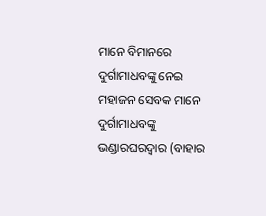ମାନେ ବିମାନରେ ଦୁର୍ଗାମାଧବଙ୍କୁ ନେଇ ମହାଜନ ସେବକ ମାନେ ଦୁର୍ଗାମାଧବଙ୍କୁ ଭଣ୍ଡାରଘରଦ୍ୱାର (ବାହାର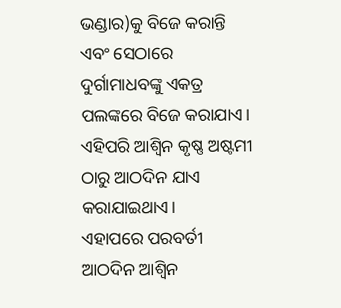ଭଣ୍ଡାର)କୁ ବିଜେ କରାନ୍ତି ଏବଂ ସେଠାରେ ଦୁର୍ଗାମାଧବଙ୍କୁ ଏକତ୍ର ପଲଙ୍କରେ ବିଜେ କରାଯାଏ। ଏହିପରି ଆଶ୍ୱିନ କୃଷ୍ଣ ଅଷ୍ଟମୀ ଠାରୁ ଆଠଦିନ ଯାଏ କରାଯାଇଥାଏ।
ଏହାପରେ ପରବର୍ତୀ ଆଠଦିନ ଆଶ୍ୱିନ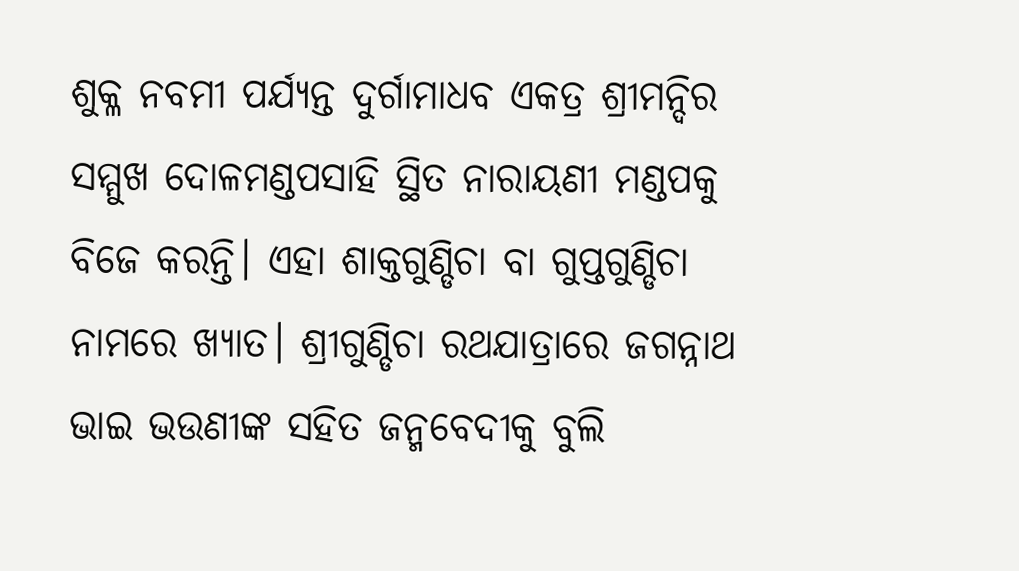ଶୁକ୍ଳ ନବମୀ ପର୍ଯ୍ୟନ୍ତ ଦୁର୍ଗାମାଧବ ଏକତ୍ର ଶ୍ରୀମନ୍ଦିର ସମ୍ମୁଖ ଦୋଳମଣ୍ଡପସାହି ସ୍ଥିତ ନାରାୟଣୀ ମଣ୍ଡପକୁ ବିଜେ କରନ୍ତି। ଏହା ଶାକ୍ତଗୁଣ୍ଡିଚା ବା ଗୁପ୍ତଗୁଣ୍ଡିଚା ନାମରେ ଖ୍ୟାତ। ଶ୍ରୀଗୁଣ୍ଡିଚା ରଥଯାତ୍ରାରେ ଜଗନ୍ନାଥ ଭାଇ ଭଉଣୀଙ୍କ ସହିତ ଜନ୍ମବେଦୀକୁ ବୁଲି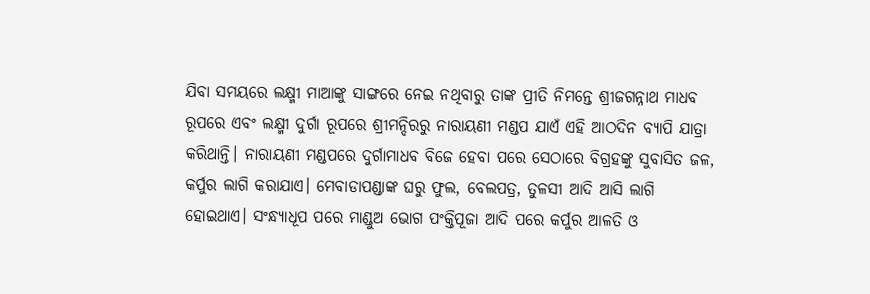ଯିବା ସମୟରେ ଲକ୍ଷ୍ମୀ ମାଆଙ୍କୁ ସାଙ୍ଗରେ ନେଇ ନଥିବାରୁ ତାଙ୍କ ପ୍ରୀତି ନିମନ୍ତେ ଶ୍ରୀଜଗନ୍ନାଥ ମାଧବ ରୂପରେ ଏବଂ ଲକ୍ଷ୍ମୀ ଦୁର୍ଗା ରୂପରେ ଶ୍ରୀମନ୍ଦିରରୁ ନାରାୟଣୀ ମଣ୍ଡପ ଯାଏଁ ଏହି ଆଠଦିନ ବ୍ୟାପି ଯାତ୍ରା କରିଥାନ୍ତି। ନାରାୟଣୀ ମଣ୍ଡପରେ ଦୁର୍ଗାମାଧବ ବିଜେ ହେବା ପରେ ସେଠାରେ ବିଗ୍ରହଙ୍କୁ ସୁବାସିତ ଜଳ, କର୍ପୁର ଲାଗି କରାଯାଏ। ମେବାଡାପଣ୍ଡାଙ୍କ ଘରୁ ଫୁଲ, ବେଲପତ୍ର, ତୁଳସୀ ଆଦି ଆସି ଲାଗି ହୋଇଥାଏ। ସଂନ୍ଧ୍ୟାଧୂପ ପରେ ମାଣ୍ଡୁଅ ଭୋଗ ପଂକ୍ତିପୂଜା ଆଦି ପରେ କର୍ପୁର ଆଳତି ଓ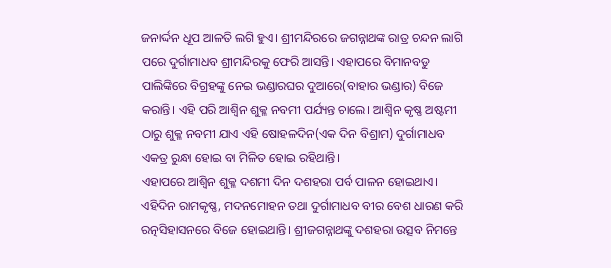ଜନାର୍ଦ୍ଦନ ଧୂପ ଆଳତି ଲଗି ହୁଏ। ଶ୍ରୀମନ୍ଦିରରେ ଜଗନ୍ନାଥଙ୍କ ରାତ୍ର ଚନ୍ଦନ ଲାଗି ପରେ ଦୁର୍ଗାମାଧବ ଶ୍ରୀମନ୍ଦିରକୁ ଫେରି ଆସନ୍ତି। ଏହାପରେ ବିମାନବଡୁ ପାଲିଙ୍କିରେ ବିଗ୍ରହଙ୍କୁ ନେଇ ଭଣ୍ଡାରଘର ଦୁଆରେ(ବାହାର ଭଣ୍ଡାର) ବିଜେ କରାନ୍ତି। ଏହି ପରି ଆଶ୍ୱିନ ଶୁକ୍ଳ ନବମୀ ପର୍ଯ୍ୟନ୍ତ ଚାଲେ। ଆଶ୍ୱିନ କୃଷ୍ଣ ଅଷ୍ଟମୀ ଠାରୁ ଶୁକ୍ଳ ନବମୀ ଯାଏ ଏହି ଷୋହଳଦିନ(ଏକ ଦିନ ବିଶ୍ରାମ) ଦୁର୍ଗାମାଧବ ଏକତ୍ର ରୁନ୍ଧା ହୋଇ ବା ମିଳିତ ହୋଇ ରହିଥାନ୍ତି।
ଏହାପରେ ଆଶ୍ୱିନ ଶୁକ୍ଳ ଦଶମୀ ଦିନ ଦଶହରା ପର୍ବ ପାଳନ ହୋଇଥାଏ। ଏହିଦିନ ରାମକୃଷ୍ଣ, ମଦନମୋହନ ତଥା ଦୁର୍ଗାମାଧବ ବୀର ବେଶ ଧାରଣ କରି ରତ୍ନସିହାସନରେ ବିଜେ ହୋଇଥାନ୍ତି। ଶ୍ରୀଜଗନ୍ନାଥଙ୍କୁ ଦଶହରା ଉତ୍ସବ ନିମନ୍ତେ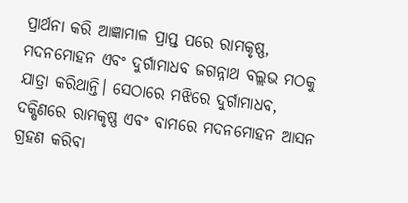ପ୍ରାର୍ଥନା କରି ଆଜ୍ଞାମାଳ ପ୍ରାପ୍ତ ପରେ ରାମକୃଷ୍ଣ, ମଦନମୋହନ ଏବଂ ଦୁର୍ଗାମାଧବ ଜଗନ୍ନାଥ ବଲ୍ଲଭ ମଠକୁ ଯାତ୍ରା କରିଥାନ୍ତି। ସେଠାରେ ମଝିରେ ଦୁର୍ଗାମାଧବ, ଦକ୍ଷିଣରେ ରାମକୃଷ୍ଣ ଏବଂ ବାମରେ ମଦନମୋହନ ଆସନ ଗ୍ରହଣ କରିବା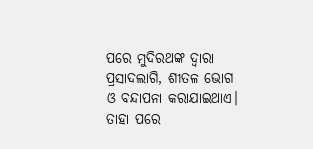ପରେ ମୁଦିରଥଙ୍କ ଦ୍ୱାରା ପ୍ରସାଦଲାଗି, ଶୀତଳ ଭୋଗ ଓ ବନ୍ଦାପନା କରାଯାଇଥାଏ। ତାହା ପରେ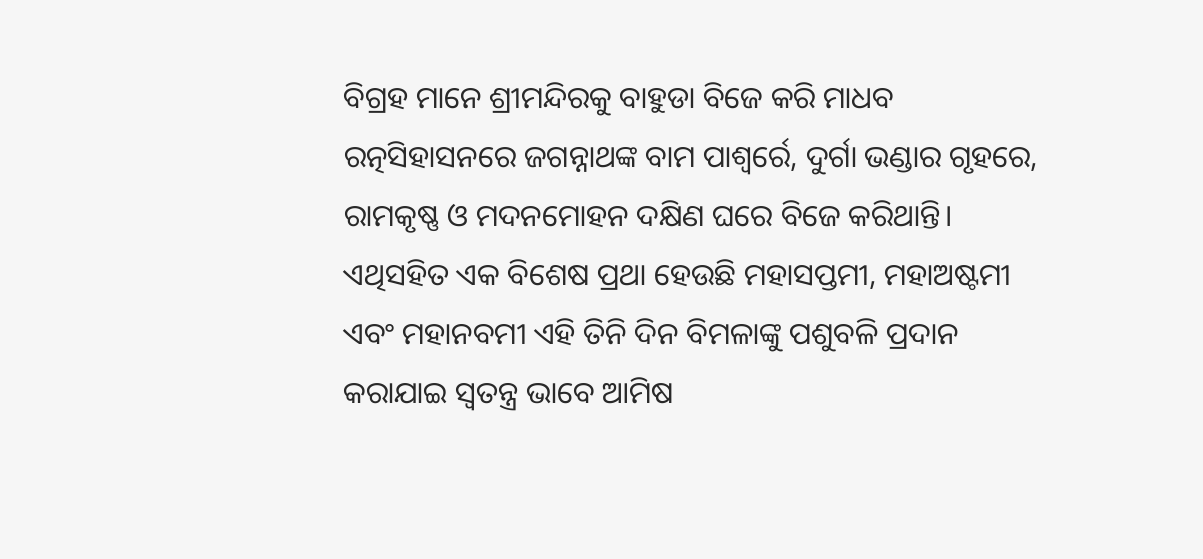ବିଗ୍ରହ ମାନେ ଶ୍ରୀମନ୍ଦିରକୁ ବାହୁଡା ବିଜେ କରି ମାଧବ ରତ୍ନସିହାସନରେ ଜଗନ୍ନାଥଙ୍କ ବାମ ପାଶ୍ୱର୍ରେ, ଦୁର୍ଗା ଭଣ୍ଡାର ଗୃହରେ, ରାମକୃଷ୍ଣ ଓ ମଦନମୋହନ ଦକ୍ଷିଣ ଘରେ ବିଜେ କରିଥାନ୍ତି। ଏଥିସହିତ ଏକ ବିଶେଷ ପ୍ରଥା ହେଉଛି ମହାସପ୍ତମୀ, ମହାଅଷ୍ଟମୀ ଏବଂ ମହାନବମୀ ଏହି ତିନି ଦିନ ବିମଳାଙ୍କୁ ପଶୁବଳି ପ୍ରଦାନ କରାଯାଇ ସ୍ୱତନ୍ତ୍ର ଭାବେ ଆମିଷ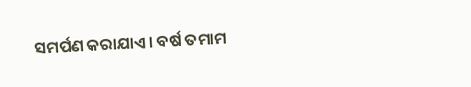ସମର୍ପଣ କରାଯାଏ। ବର୍ଷ ତମାମ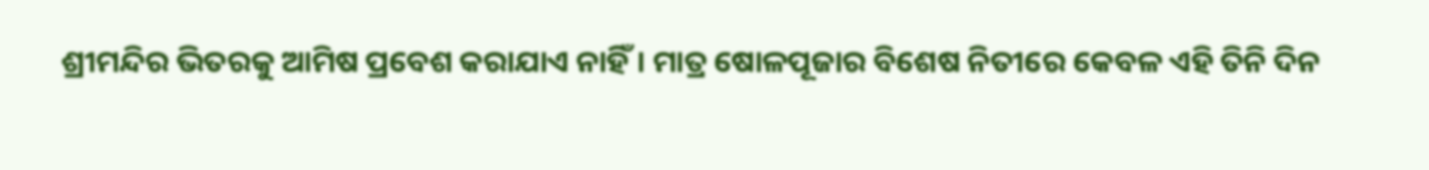ଶ୍ରୀମନ୍ଦିର ଭିତରକୁ ଆମିଷ ପ୍ରବେଶ କରାଯାଏ ନାହିଁ। ମାତ୍ର ଷୋଳପୂଜାର ବିଶେଷ ନିତୀରେ କେବଳ ଏହି ତିନି ଦିନ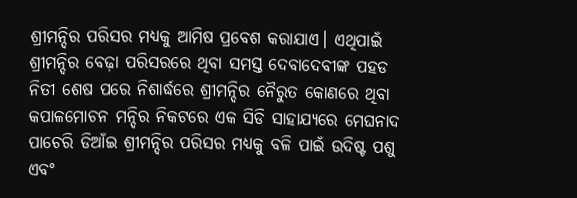ଶ୍ରୀମନ୍ଦିର ପରିସର ମଧ୍ୟକୁ ଆମିଷ ପ୍ରବେଶ କରାଯାଏ। ଏଥିପାଇଁ ଶ୍ରୀମନ୍ଦିର ବେଢ଼ା ପରିସରରେ ଥିବା ସମସ୍ତ ଦେବାଦେବୀଙ୍କ ପହଡ ନିତୀ ଶେଷ ପରେ ନିଶାର୍ଦ୍ଧରେ ଶ୍ରୀମନ୍ଦିର ନୈରୁତ କୋଣରେ ଥିବା କପାଳମୋଚନ ମନ୍ଦିର ନିକଟରେ ଏକ ସିଡି ସାହାଯ୍ୟରେ ମେଘନାଦ ପାଚେରି ଡିଆଁଇ ଶ୍ରୀମନ୍ଦିର ପରିସର ମଧ୍ୟକୁ ବଳି ପାଇଁ ଉଦିଷ୍ଟ ପଶୁ ଏବଂ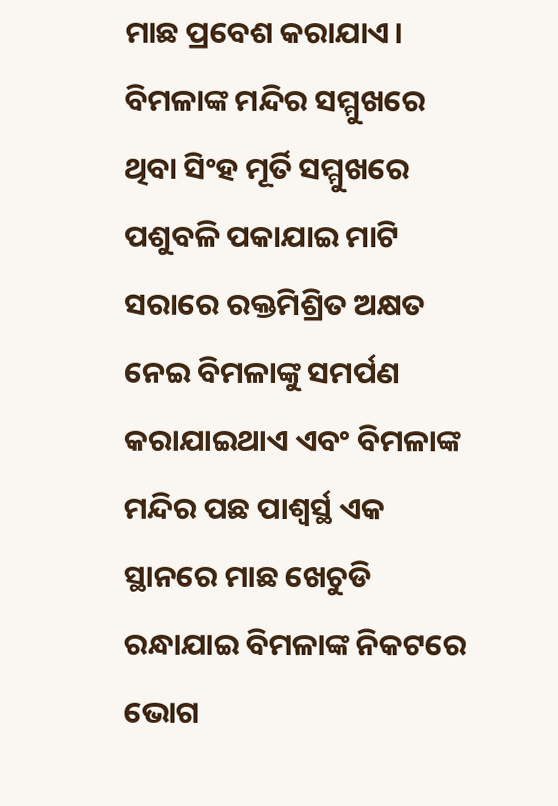ମାଛ ପ୍ରବେଶ କରାଯାଏ। ବିମଳାଙ୍କ ମନ୍ଦିର ସମ୍ମୁଖରେ ଥିବା ସିଂହ ମୂର୍ତି ସମ୍ମୁଖରେ ପଶୁବଳି ପକାଯାଇ ମାଟି ସରାରେ ରକ୍ତମିଶ୍ରିତ ଅକ୍ଷତ ନେଇ ବିମଳାଙ୍କୁ ସମର୍ପଣ କରାଯାଇଥାଏ ଏବଂ ବିମଳାଙ୍କ ମନ୍ଦିର ପଛ ପାଶ୍ୱର୍ସ୍ଥ ଏକ ସ୍ଥାନରେ ମାଛ ଖେଚୁଡି ରନ୍ଧାଯାଇ ବିମଳାଙ୍କ ନିକଟରେ ଭୋଗ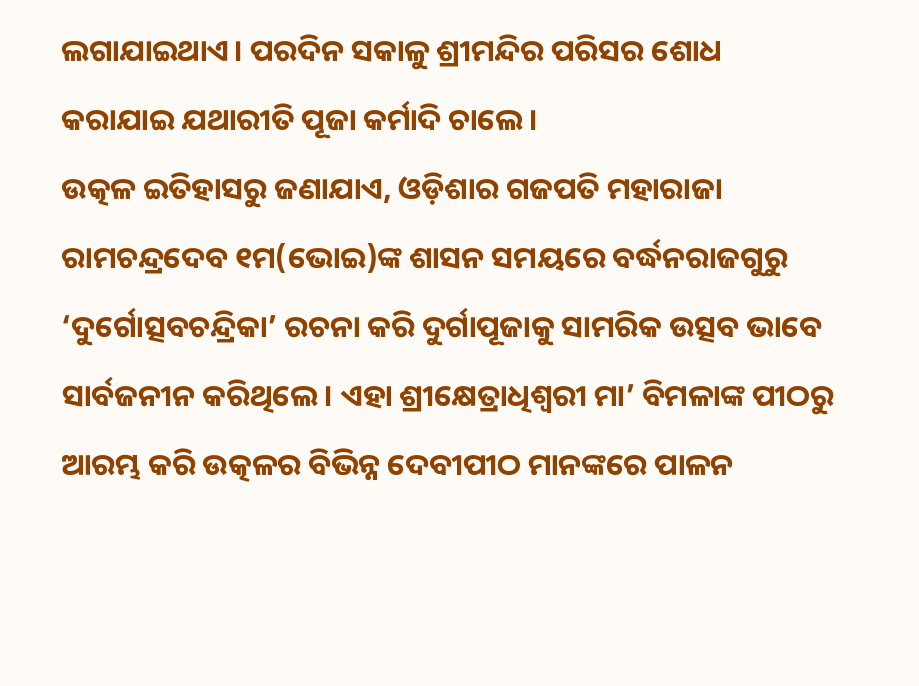ଲଗାଯାଇଥାଏ। ପରଦିନ ସକାଳୁ ଶ୍ରୀମନ୍ଦିର ପରିସର ଶୋଧ କରାଯାଇ ଯଥାରୀତି ପୂଜା କର୍ମାଦି ଚାଲେ।
ଉତ୍କଳ ଇତିହାସରୁ ଜଣାଯାଏ, ଓଡ଼ିଶାର ଗଜପତି ମହାରାଜା ରାମଚନ୍ଦ୍ରଦେବ ୧ମ(ଭୋଇ)ଙ୍କ ଶାସନ ସମୟରେ ବର୍ଦ୍ଧନରାଜଗୁରୁ ‘ଦୁର୍ଗୋତ୍ସବଚନ୍ଦ୍ରିକା’ ରଚନା କରି ଦୁର୍ଗାପୂଜାକୁ ସାମରିକ ଉତ୍ସବ ଭାବେ ସାର୍ବଜନୀନ କରିଥିଲେ। ଏହା ଶ୍ରୀକ୍ଷେତ୍ରାଧିଶ୍ୱରୀ ମା’ ବିମଳାଙ୍କ ପୀଠରୁ ଆରମ୍ଭ କରି ଉତ୍କଳର ବିଭିନ୍ନ ଦେବୀପୀଠ ମାନଙ୍କରେ ପାଳନ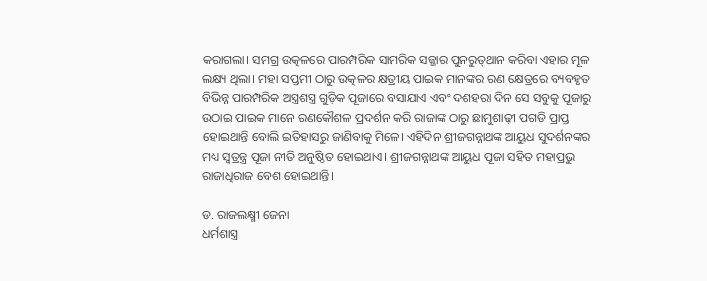କରାଗଲା। ସମଗ୍ର ଉତ୍କଳରେ ପାରମ୍ପରିକ ସାମରିକ ସଜ୍ଜାର ପୁନରୁତ୍‌ଥାନ କରିବା ଏହାର ମୂଳ ଲକ୍ଷ୍ୟ ଥିଲା। ମହା ସପ୍ତମୀ ଠାରୁ ଉତ୍କଳର କ୍ଷତ୍ରୀୟ ପାଇକ ମାନଙ୍କର ରଣ କ୍ଷେତ୍ରରେ ବ୍ୟବହୃତ ବିଭିନ୍ନ ପାରମ୍ପରିକ ଅସ୍ତ୍ରଶସ୍ତ୍ର ଗୁଡ଼ିକ ପୂଜାରେ ବସାଯାଏ ଏବଂ ଦଶହରା ଦିନ ସେ ସବୁକୁ ପୂଜାରୁ ଉଠାଇ ପାଇକ ମାନେ ରଣକୌଶଳ ପ୍ରଦର୍ଶନ କରି ରାଜାଙ୍କ ଠାରୁ ଛାମୁଶାଢ଼ୀ ପଗଡି ପ୍ରାପ୍ତ ହୋଇଥାନ୍ତି ବୋଲି ଇତିହାସରୁ ଜାଣିବାକୁ ମିଳେ। ଏହିଦିନ ଶ୍ରୀଜଗନ୍ନାଥଙ୍କ ଆୟୁଧ ସୁଦର୍ଶନଙ୍କର ମଧ୍ୟ ସ୍ୱତ୍ରନ୍ତ୍ର ପୂଜା ନୀତି ଅନୁଷ୍ଠିତ ହୋଇଥାଏ। ଶ୍ରୀଜଗନ୍ନାଥଙ୍କ ଆୟୁଧ ପୂଜା ସହିତ ମହାପ୍ରଭୁ ରାଜାଧିରାଜ ବେଶ ହୋଇଥାନ୍ତି।

ଡ. ରାଜଲକ୍ଷ୍ମୀ ଜେନା
ଧର୍ମଶାସ୍ତ୍ର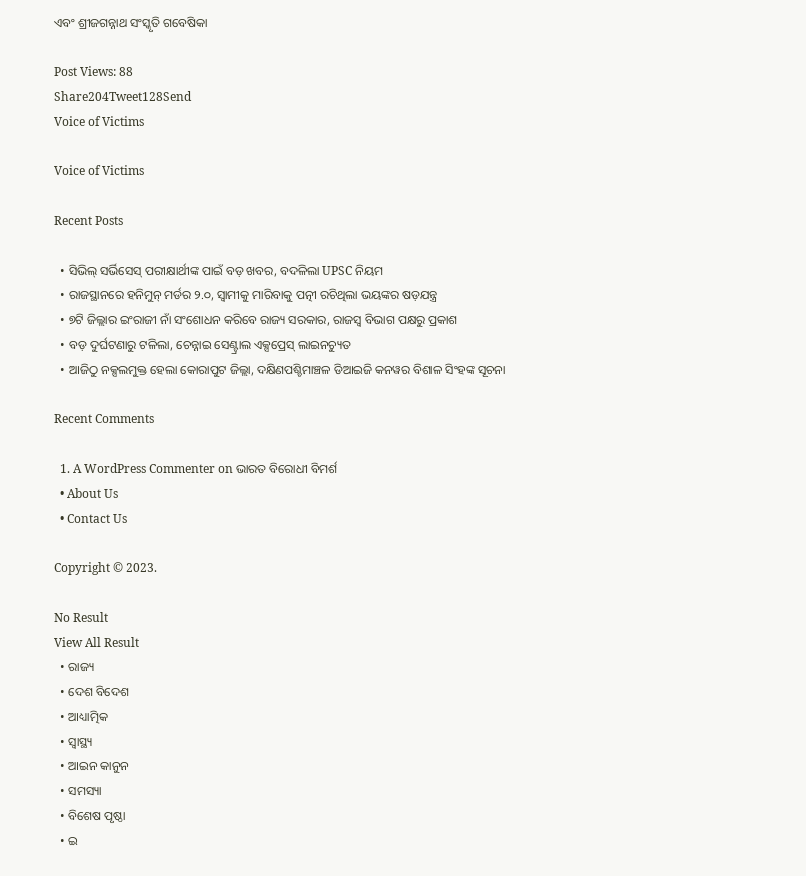ଏବଂ ଶ୍ରୀଜଗନ୍ନାଥ ସଂସ୍କୃତି ଗବେଷିକା

Post Views: 88
Share204Tweet128Send
Voice of Victims

Voice of Victims

Recent Posts

  • ସିଭିଲ୍ ସର୍ଭିସେସ୍ ପରୀକ୍ଷାର୍ଥୀଙ୍କ ପାଇଁ ବଡ଼ ଖବର, ବଦଳିଲା UPSC ନିୟମ
  • ରାଜସ୍ଥାନରେ ହନିମୁନ୍ ମର୍ଡର ୨.୦, ସ୍ବାମୀକୁ ମାରିବାକୁ ପତ୍ନୀ ରଚିଥିଲା ଭୟଙ୍କର ଷଡ଼ଯନ୍ତ୍ର
  • ୭ଟି ଜିଲ୍ଲାର ଇଂରାଜୀ ନାଁ ସଂଶୋଧନ କରିବେ ରାଜ୍ୟ ସରକାର, ରାଜସ୍ବ ବିଭାଗ ପକ୍ଷରୁ ପ୍ରକାଶ
  • ବଡ଼ ଦୁର୍ଘଟଣାରୁ ଟଳିଲା, ଚେନ୍ନାଇ ସେଣ୍ଟ୍ରାଲ ଏକ୍ସପ୍ରେସ୍ ଲାଇନଚ୍ୟୁତ
  • ଆଜିଠୁ ନକ୍ସଲମୁକ୍ତ ହେଲା କୋରାପୁଟ ଜିଲ୍ଲା, ଦକ୍ଷିଣପଶ୍ଚିମାଞ୍ଚଳ ଡିଆଇଜି କନୱର ବିଶାଳ ସିଂହଙ୍କ ସୂଚନା

Recent Comments

  1. A WordPress Commenter on ଭାରତ ବିରୋଧୀ ବିମର୍ଶ
  • About Us
  • Contact Us

Copyright © 2023.

No Result
View All Result
  • ରାଜ୍ୟ
  • ଦେଶ ବିଦେଶ
  • ଆଧ୍ୟାତ୍ମିକ
  • ସ୍ୱାସ୍ଥ୍ୟ
  • ଆଇନ କାନୁନ
  • ସମସ୍ୟା
  • ବିଶେଷ ପୃଷ୍ଠା
  • ଇ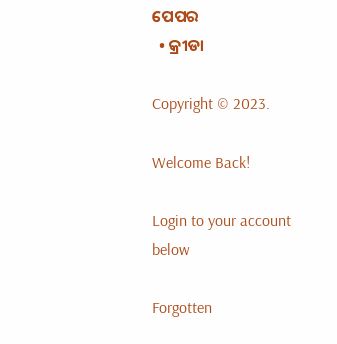ପେପର
  • କ୍ରୀଡା

Copyright © 2023.

Welcome Back!

Login to your account below

Forgotten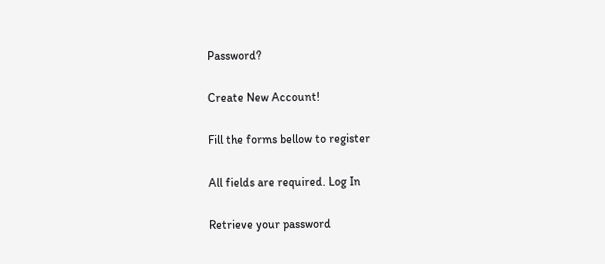Password?

Create New Account!

Fill the forms bellow to register

All fields are required. Log In

Retrieve your password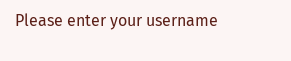Please enter your username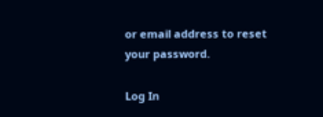or email address to reset your password.

Log In